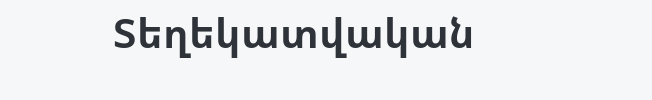Տեղեկատվական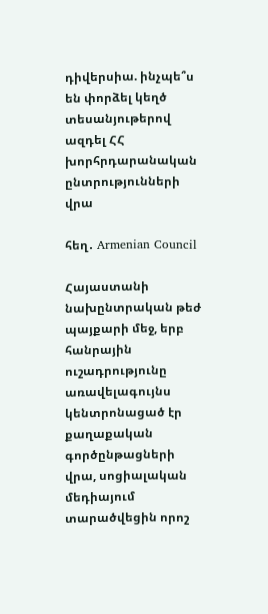դիվերսիա. ինչպե՞ս են փորձել կեղծ տեսանյութերով ազդել ՀՀ խորհրդարանական ընտրությունների վրա

հեղ․ Armenian Council

Հայաստանի նախընտրական թեժ պայքարի մեջ, երբ հանրային ուշադրությունը առավելագույնս կենտրոնացած էր քաղաքական գործընթացների վրա, սոցիալական մեդիայում տարածվեցին որոշ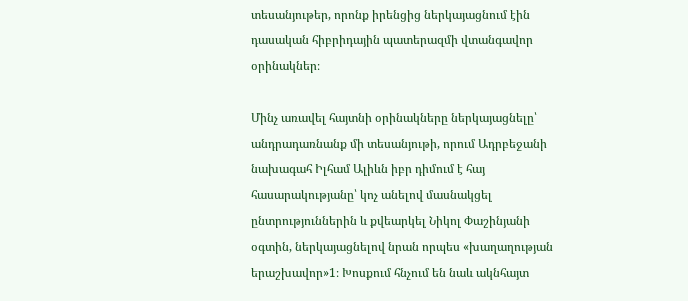տեսանյութեր, որոնք իրենցից ներկայացնում էին դասական հիբրիդային պատերազմի վտանգավոր օրինակներ։

Մինչ առավել հայտնի օրինակները ներկայացնելը՝ անդրադառնանք մի տեսանյութի, որում Ադրբեջանի նախագահ Իլհամ Ալիևն իբր դիմում է հայ հասարակությանը՝ կոչ անելով մասնակցել ընտրություններին և քվեարկել Նիկոլ Փաշինյանի օգտին, ներկայացնելով նրան որպես «խաղաղության երաշխավոր»1։ Խոսքում հնչում են նաև ակնհայտ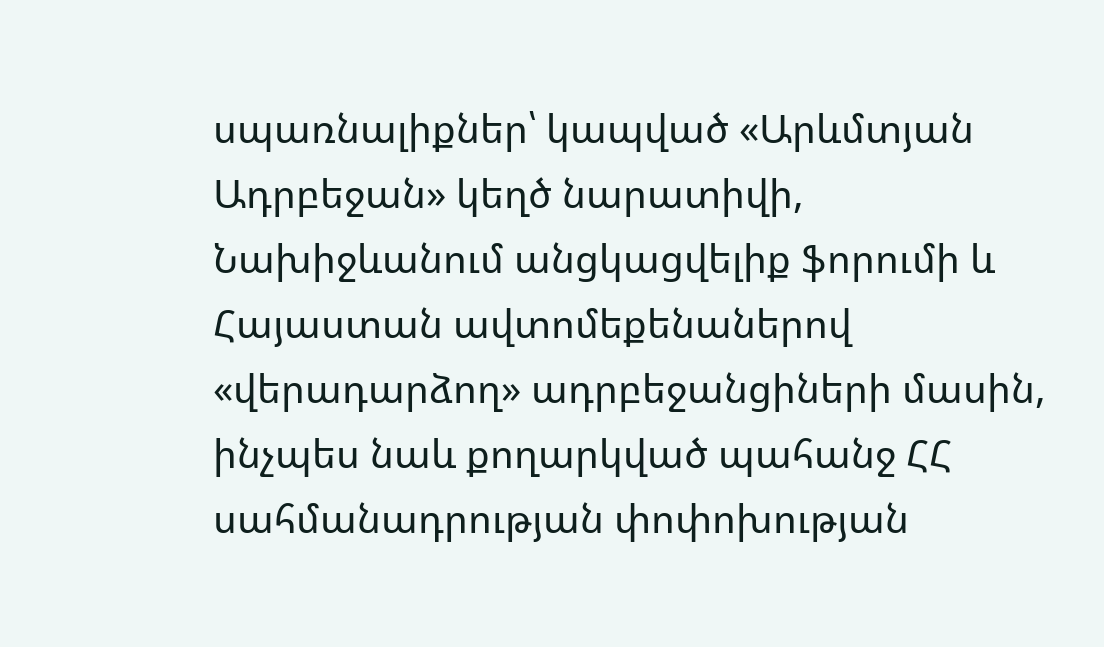սպառնալիքներ՝ կապված «Արևմտյան Ադրբեջան» կեղծ նարատիվի, Նախիջևանում անցկացվելիք ֆորումի և Հայաստան ավտոմեքենաներով «վերադարձող» ադրբեջանցիների մասին, ինչպես նաև քողարկված պահանջ ՀՀ սահմանադրության փոփոխության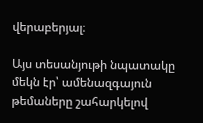վերաբերյալ։

Այս տեսանյութի նպատակը մեկն էր՝ ամենազգայուն թեմաները շահարկելով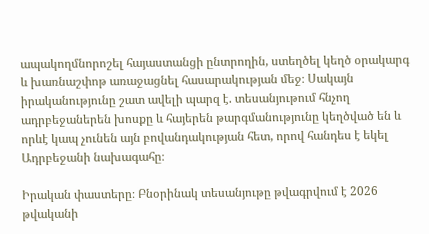ապակողմնորոշել հայաստանցի ընտրողին, ստեղծել կեղծ օրակարգ և խառնաշփոթ առաջացնել հասարակության մեջ։ Սակայն իրականությունը շատ ավելի պարզ է. տեսանյութում հնչող ադրբեջաներեն խոսքը և հայերեն թարգմանությունը կեղծված են և որևէ կապ չունեն այն բովանդակության հետ, որով հանդես է եկել Ադրբեջանի նախագահը։

Իրական փաստերը։ Բնօրինակ տեսանյութը թվագրվում է 2026 թվականի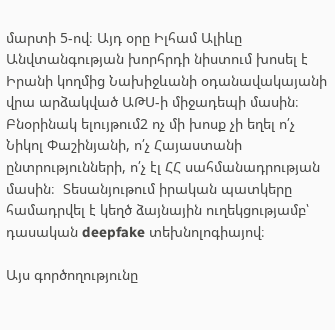մարտի 5-ով։ Այդ օրը Իլհամ Ալիևը Անվտանգության խորհրդի նիստում խոսել է Իրանի կողմից Նախիջևանի օդանավակայանի վրա արձակված ԱԹՍ-ի միջադեպի մասին։ Բնօրինակ ելույթում2 ոչ մի խոսք չի եղել ո՛չ Նիկոլ Փաշինյանի, ո՛չ Հայաստանի ընտրությունների, ո՛չ էլ ՀՀ սահմանադրության մասին։  Տեսանյութում իրական պատկերը համադրվել է կեղծ ձայնային ուղեկցությամբ՝ դասական deepfake տեխնոլոգիայով։

Այս գործողությունը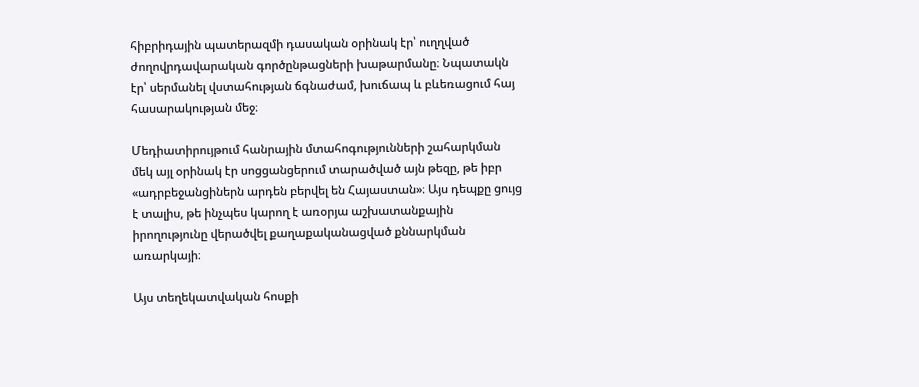հիբրիդային պատերազմի դասական օրինակ էր՝ ուղղված ժողովրդավարական գործընթացների խաթարմանը։ Նպատակն էր՝ սերմանել վստահության ճգնաժամ, խուճապ և բևեռացում հայ հասարակության մեջ։

Մեդիատիրույթում հանրային մտահոգությունների շահարկման մեկ այլ օրինակ էր սոցցանցերում տարածված այն թեզը, թե իբր «ադրբեջանցիներն արդեն բերվել են Հայաստան»։ Այս դեպքը ցույց է տալիս, թե ինչպես կարող է առօրյա աշխատանքային իրողությունը վերածվել քաղաքականացված քննարկման առարկայի։

Այս տեղեկատվական հոսքի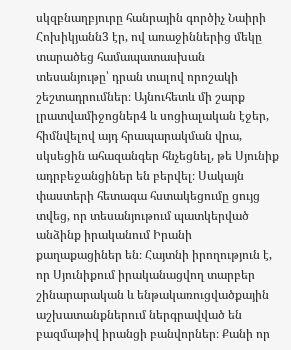սկզբնաղբյուրը հանրային գործիչ Նաիրի Հոխիկյանն3 էր, ով առաջիններից մեկը տարածեց համապատասխան տեսանյութը՝ դրան տալով որոշակի շեշտադրումներ։ Այնուհետև մի շարք լրատվամիջոցներ4 և սոցիալական էջեր, հիմնվելով այդ հրապարակման վրա, սկսեցին ահազանգեր հնչեցնել, թե Սյունիք ադրբեջանցիներ են բերվել։ Սակայն փաստերի հետագա հստակեցումը ցույց տվեց, որ տեսանյութում պատկերված անձինք իրականում Իրանի քաղաքացիներ են։ Հայտնի իրողություն է, որ Սյունիքում իրականացվող տարբեր շինարարական և ենթակառուցվածքային աշխատանքներում ներգրավված են բազմաթիվ իրանցի բանվորներ։ Քանի որ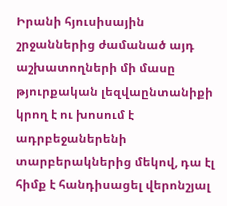Իրանի հյուսիսային շրջաններից ժամանած այդ աշխատողների մի մասը թյուրքական լեզվաընտանիքի կրող է ու խոսում է ադրբեջաներենի տարբերակներից մեկով, դա էլ հիմք է հանդիսացել վերոնշյալ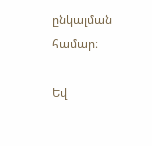ընկալման համար։

Եվ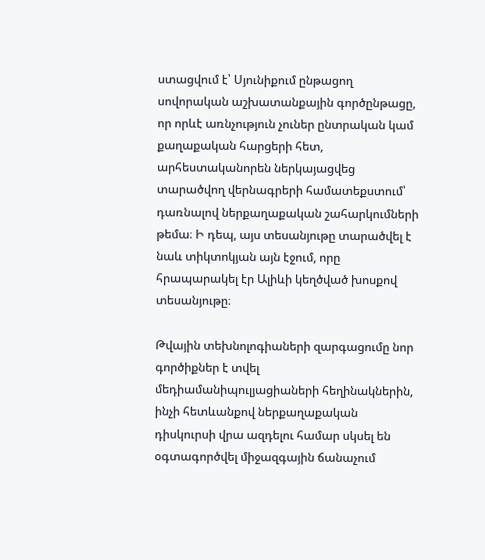ստացվում է՝ Սյունիքում ընթացող սովորական աշխատանքային գործընթացը, որ որևէ առնչություն չուներ ընտրական կամ քաղաքական հարցերի հետ, արհեստականորեն ներկայացվեց տարածվող վերնագրերի համատեքստում՝ դառնալով ներքաղաքական շահարկումների թեմա։ Ի դեպ, այս տեսանյութը տարածվել է նաև տիկտոկյան այն էջում, որը հրապարակել էր Ալիևի կեղծված խոսքով տեսանյութը։

Թվային տեխնոլոգիաների զարգացումը նոր գործիքներ է տվել մեդիամանիպուլյացիաների հեղինակներին, ինչի հետևանքով ներքաղաքական դիսկուրսի վրա ազդելու համար սկսել են օգտագործվել միջազգային ճանաչում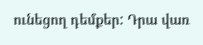ունեցող դեմքեր: Դրա վառ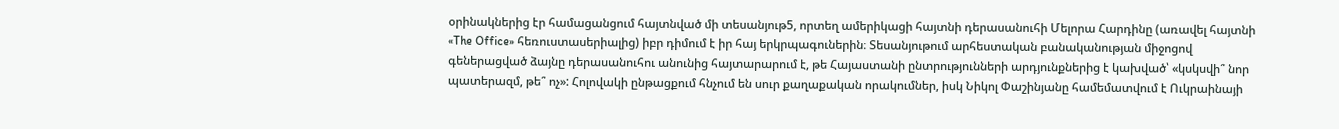օրինակներից էր համացանցում հայտնված մի տեսանյութ5, որտեղ ամերիկացի հայտնի դերասանուհի Մելորա Հարդինը (առավել հայտնի «The Office» հեռուստասերիալից) իբր դիմում է իր հայ երկրպագուներին։ Տեսանյութում արհեստական բանականության միջոցով գեներացված ձայնը դերասանուհու անունից հայտարարում է, թե Հայաստանի ընտրությունների արդյունքներից է կախված՝ «կսկսվի՞ նոր պատերազմ, թե՞ ոչ»: Հոլովակի ընթացքում հնչում են սուր քաղաքական որակումներ, իսկ Նիկոլ Փաշինյանը համեմատվում է Ուկրաինայի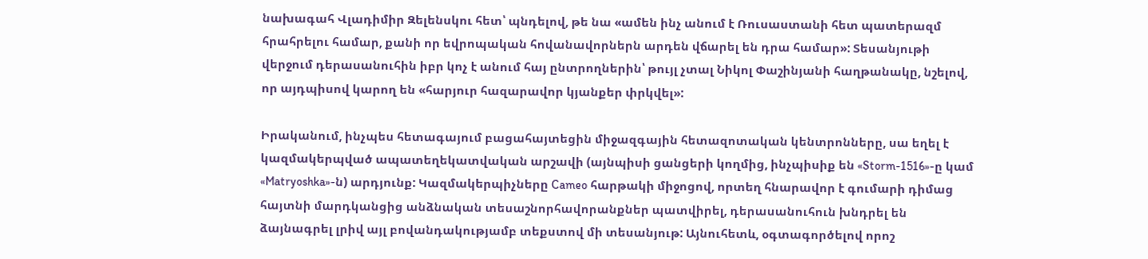նախագահ Վլադիմիր Զելենսկու հետ՝ պնդելով, թե նա «ամեն ինչ անում է Ռուսաստանի հետ պատերազմ հրահրելու համար, քանի որ եվրոպական հովանավորներն արդեն վճարել են դրա համար»: Տեսանյութի վերջում դերասանուհին իբր կոչ է անում հայ ընտրողներին՝ թույլ չտալ Նիկոլ Փաշինյանի հաղթանակը, նշելով, որ այդպիսով կարող են «հարյուր հազարավոր կյանքեր փրկվել»:

Իրականում, ինչպես հետագայում բացահայտեցին միջազգային հետազոտական կենտրոնները, սա եղել է կազմակերպված ապատեղեկատվական արշավի (այնպիսի ցանցերի կողմից, ինչպիսիք են «Storm-1516»-ը կամ «Matryoshka»-ն) արդյունք: Կազմակերպիչները Cameo հարթակի միջոցով, որտեղ հնարավոր է գումարի դիմաց հայտնի մարդկանցից անձնական տեսաշնորհավորանքներ պատվիրել, դերասանուհուն խնդրել են ձայնագրել լրիվ այլ բովանդակությամբ տեքստով մի տեսանյութ: Այնուհետև, օգտագործելով որոշ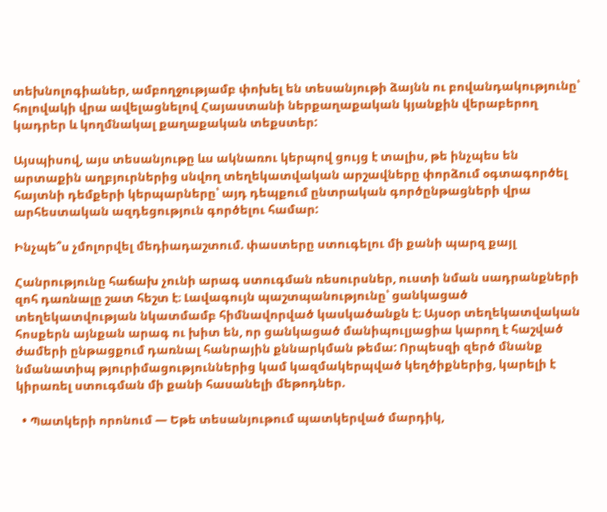տեխնոլոգիաներ, ամբողջությամբ փոխել են տեսանյութի ձայնն ու բովանդակությունը՝ հոլովակի վրա ավելացնելով Հայաստանի ներքաղաքական կյանքին վերաբերող կադրեր և կողմնակալ քաղաքական տեքստեր:

Այսպիսով, այս տեսանյութը ևս ակնառու կերպով ցույց է տալիս, թե ինչպես են արտաքին աղբյուրներից սնվող տեղեկատվական արշավները փորձում օգտագործել հայտնի դեմքերի կերպարները՝ այդ դեպքում ընտրական գործընթացների վրա արհեստական ազդեցություն գործելու համար:

Ինչպե՞ս չմոլորվել մեդիադաշտում. փաստերը ստուգելու մի քանի պարզ քայլ

Հանրությունը հաճախ չունի արագ ստուգման ռեսուրսներ, ուստի նման սադրանքների զոհ դառնալը շատ հեշտ է։ Լավագույն պաշտպանությունը՝ ցանկացած տեղեկատվության նկատմամբ հիմնավորված կասկածանքն է։ Այսօր տեղեկատվական հոսքերն այնքան արագ ու խիտ են, որ ցանկացած մանիպուլյացիա կարող է հաշված ժամերի ընթացքում դառնալ հանրային քննարկման թեմա: Որպեսզի զերծ մնանք նմանատիպ թյուրիմացություններից կամ կազմակերպված կեղծիքներից, կարելի է կիրառել ստուգման մի քանի հասանելի մեթոդներ.

  • Պատկերի որոնում — Եթե տեսանյութում պատկերված մարդիկ,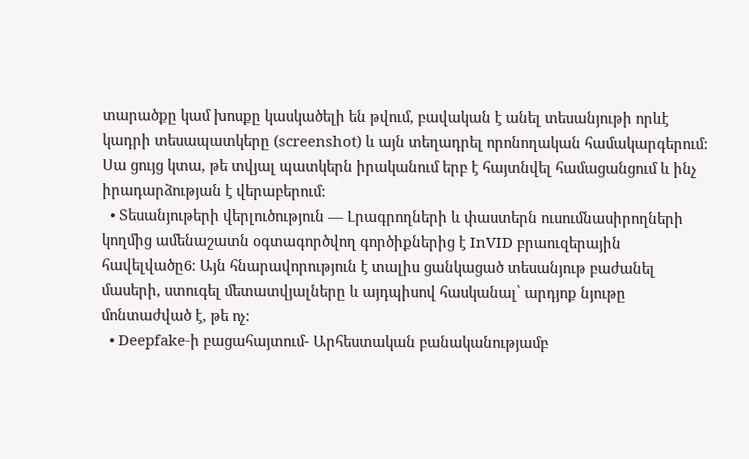տարածքը կամ խոսքը կասկածելի են թվում, բավական է անել տեսանյութի որևէ կադրի տեսապատկերը (screenshot) և այն տեղադրել որոնողական համակարգերում: Սա ցույց կտա, թե տվյալ պատկերն իրականում երբ է հայտնվել համացանցում և ինչ իրադարձության է վերաբերում:
  • Տեսանյութերի վերլուծություն — Լրագրողների և փաստերն ուսումնասիրողների կողմից ամենաշատն օգտագործվող գործիքներից է InVID բրաուզերային հավելվածը6։ Այն հնարավորություն է տալիս ցանկացած տեսանյութ բաժանել  մասերի, ստուգել մետատվյալները և այդպիսով հասկանալ՝ արդյոք նյութը մոնտաժված է, թե ոչ:
  • Deepfake-ի բացահայտում- Արհեստական բանականությամբ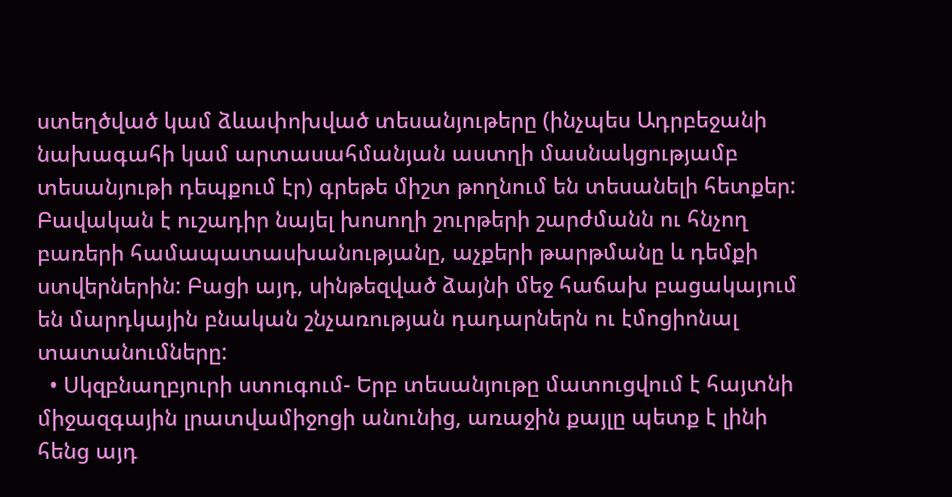ստեղծված կամ ձևափոխված տեսանյութերը (ինչպես Ադրբեջանի նախագահի կամ արտասահմանյան աստղի մասնակցությամբ տեսանյութի դեպքում էր) գրեթե միշտ թողնում են տեսանելի հետքեր: Բավական է ուշադիր նայել խոսողի շուրթերի շարժմանն ու հնչող բառերի համապատասխանությանը, աչքերի թարթմանը և դեմքի ստվերներին: Բացի այդ, սինթեզված ձայնի մեջ հաճախ բացակայում են մարդկային բնական շնչառության դադարներն ու էմոցիոնալ տատանումները:
  • Սկզբնաղբյուրի ստուգում- Երբ տեսանյութը մատուցվում է հայտնի միջազգային լրատվամիջոցի անունից, առաջին քայլը պետք է լինի հենց այդ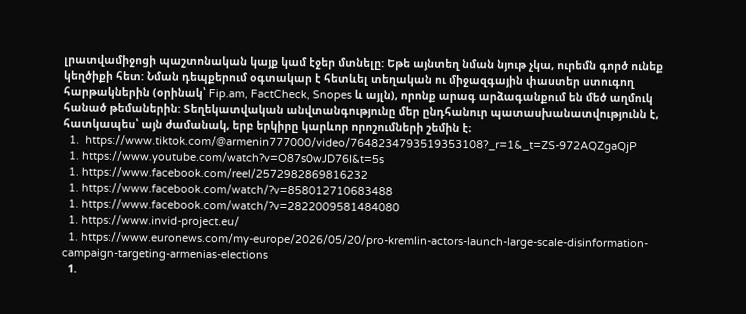լրատվամիջոցի պաշտոնական կայք կամ էջեր մտնելը: Եթե այնտեղ նման նյութ չկա, ուրեմն գործ ունեք կեղծիքի հետ: Նման դեպքերում օգտակար է հետևել տեղական ու միջազգային փաստեր ստուգող հարթակներին (օրինակ՝ Fip.am, FactCheck, Snopes և այլն), որոնք արագ արձագանքում են մեծ աղմուկ հանած թեմաներին: Տեղեկատվական անվտանգությունը մեր ընդհանուր պատասխանատվությունն է, հատկապես՝ այն ժամանակ, երբ երկիրը կարևոր որոշումների շեմին է։
  1.  https://www.tiktok.com/@armenin777000/video/7648234793519353108?_r=1&_t=ZS-972AQZgaQjP
  1. https://www.youtube.com/watch?v=O87s0wJD76I&t=5s
  1. https://www.facebook.com/reel/2572982869816232
  1. https://www.facebook.com/watch/?v=858012710683488
  1. https://www.facebook.com/watch/?v=2822009581484080
  1. https://www.invid-project.eu/
  1. https://www.euronews.com/my-europe/2026/05/20/pro-kremlin-actors-launch-large-scale-disinformation-campaign-targeting-armenias-elections
  1.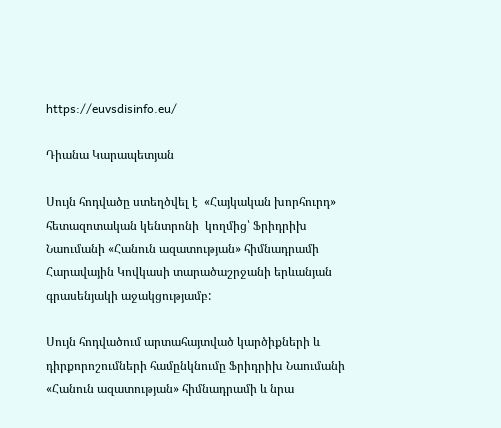https://euvsdisinfo.eu/

Դիանա Կարապետյան

Սույն հոդվածը ստեղծվել է  «Հայկական խորհուրդ» հետազոտական կենտրոնի  կողմից՝ Ֆրիդրիխ Նաումանի «Հանուն ազատության» հիմնադրամի Հարավային Կովկասի տարածաշրջանի երևանյան գրասենյակի աջակցությամբ:

Սույն հոդվածում արտահայտված կարծիքների և դիրքորոշումների համընկնումը Ֆրիդրիխ Նաումանի «Հանուն ազատության» հիմնադրամի և նրա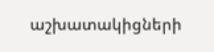աշխատակիցների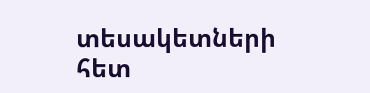տեսակետների հետ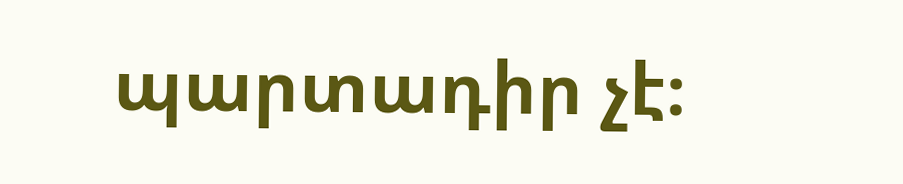պարտադիր չէ։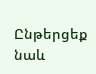Ընթերցեք նաև